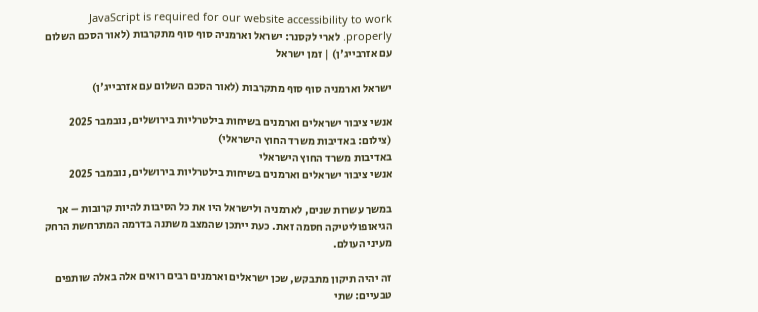JavaScript is required for our website accessibility to work properly. לארי לקסנר: ישראל וארמניה סוף סוף מתקרבות (לאור הסכם השלום עם אזרבייג'ן) | זמן ישראל

ישראל וארמניה סוף סוף מתקרבות (לאור הסכם השלום עם אזרבייג'ן)

אנשי ציבור ישראלים וארמנים בשיחות בילטרליות בירושלים, נובמבר 2025 (צילום: באדיבות משרד החוץ הישראלי)
באדיבות משרד החוץ הישראלי
אנשי ציבור ישראלים וארמנים בשיחות בילטרליות בירושלים, נובמבר 2025

במשך עשרות שנים, לארמניה ולישראל היו את כל הסיבות להיות קרובות – אך הגיאופוליטיקה חסמה זאת. כעת ייתכן שהמצב משתנה בדרמה המתרחשת הרחק מעיני העולם.

זה יהיה תיקון מתבקש, שכן ישראלים וארמנים רבים רואים אלה באלה שותפים טבעיים: שתי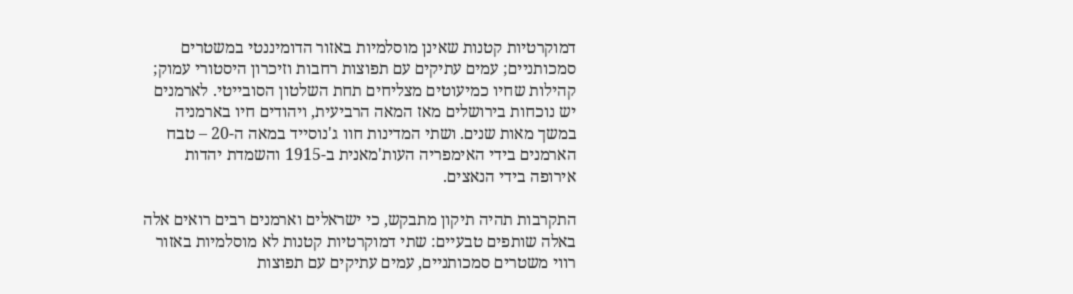דמוקרטיות קטנות שאינן מוסלמיות באזור הדומיננטי במשטרים סמכותניים; עמים עתיקים עם תפוצות רחבות וזיכרון היסטורי עמוק; קהילות שחיו כמיעוטים מצליחים תחת השלטון הסובייטי. לארמנים יש נוכחות בירושלים מאז המאה הרביעית, ויהודים חיו בארמניה במשך מאות שנים. ושתי המדינות חוו ג'נוסייד במאה ה-20 – טבח הארמנים בידי האימפריה העות'מאנית ב-1915 והשמדת יהדות אירופה בידי הנאצים.

התקרבות תהיה תיקון מתבקש, כי ישראלים וארמנים רבים רואים אלה באלה שותפים טבעיים: שתי דמוקרטיות קטנות לא מוסלמיות באזור רווי משטרים סמכותניים, עמים עתיקים עם תפוצות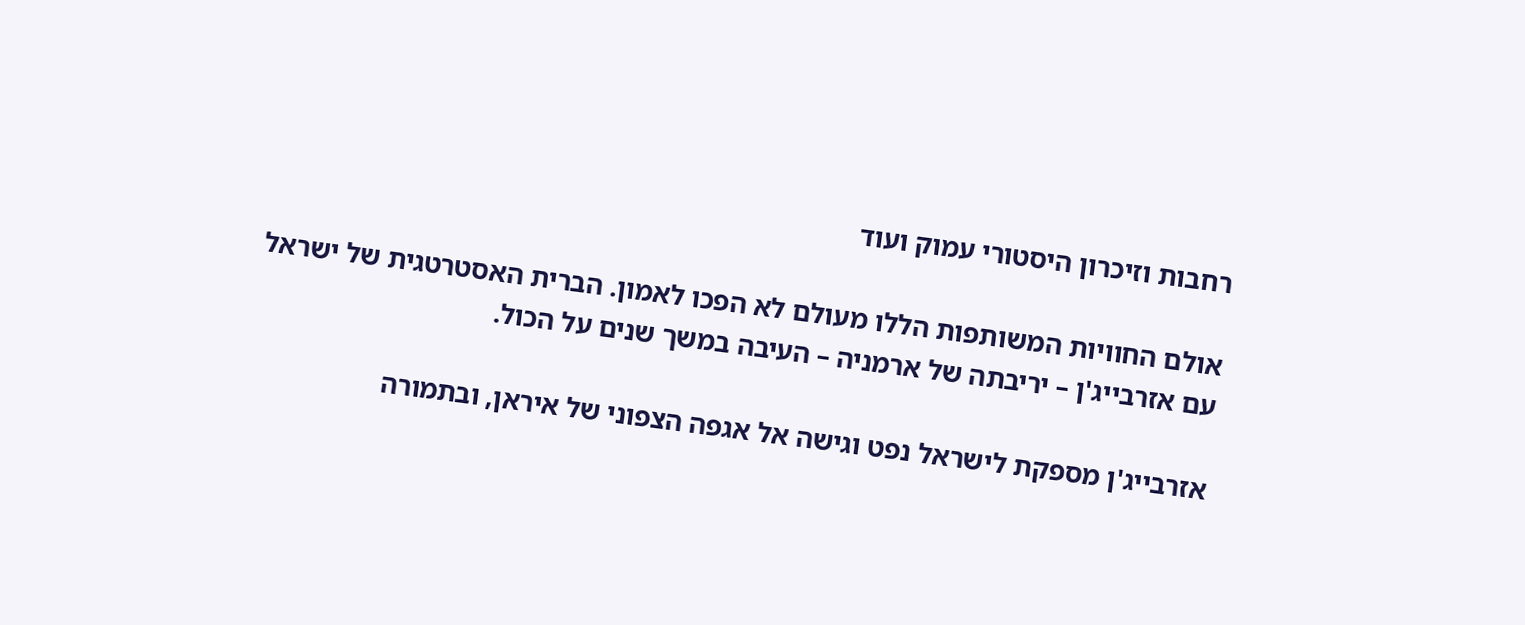רחבות וזיכרון היסטורי עמוק ועוד

אולם החוויות המשותפות הללו מעולם לא הפכו לאמון. הברית האסטרטגית של ישראל עם אזרבייג'ן – יריבתה של ארמניה – העיבה במשך שנים על הכול.

אזרבייג'ן מספקת לישראל נפט וגישה אל אגפה הצפוני של איראן, ובתמורה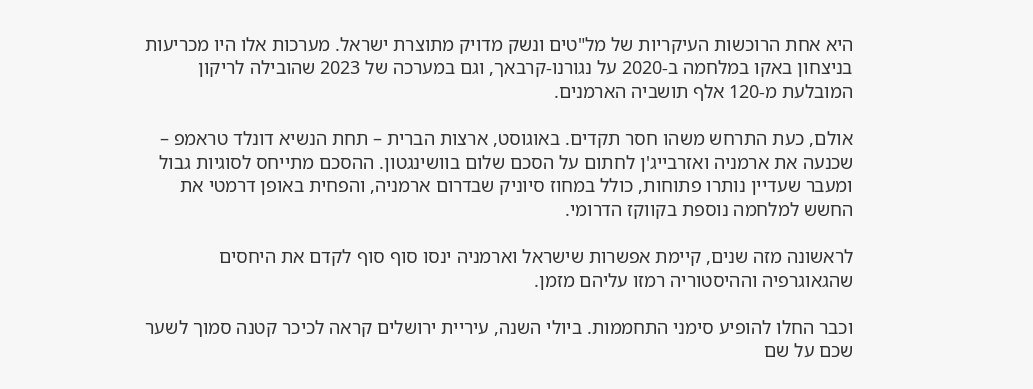היא אחת הרוכשות העיקריות של מל"טים ונשק מדויק מתוצרת ישראל. מערכות אלו היו מכריעות בניצחון באקו במלחמה ב-2020 על נגורנו-קרבאך, וגם במערכה של 2023 שהובילה לריקון המובלעת מ-120 אלף תושביה הארמנים.

אולם, כעת התרחש משהו חסר תקדים. באוגוסט, ארצות הברית – תחת הנשיא דונלד טראמפ – שכנעה את ארמניה ואזרבייג'ן לחתום על הסכם שלום בוושינגטון. ההסכם מתייחס לסוגיות גבול ומעבר שעדיין נותרו פתוחות, כולל במחוז סיוניק שבדרום ארמניה, והפחית באופן דרמטי את החשש למלחמה נוספת בקווקז הדרומי.

לראשונה מזה שנים, קיימת אפשרות שישראל וארמניה ינסו סוף סוף לקדם את היחסים שהגאוגרפיה וההיסטוריה רמזו עליהם מזמן.

וכבר החלו להופיע סימני התחממות. ביולי השנה, עיריית ירושלים קראה לכיכר קטנה סמוך לשער שכם על שם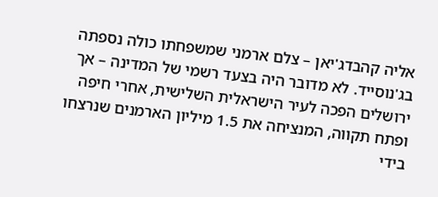אליה קהבדג'יאן – צלם ארמני שמשפחתו כולה נספתה בג'נוסייד. לא מדובר היה בצעד רשמי של המדינה – אך ירושלים הפכה לעיר הישראלית השלישית, אחרי חיפה ופתח תקווה, המנציחה את 1.5 מיליון הארמנים שנרצחו בידי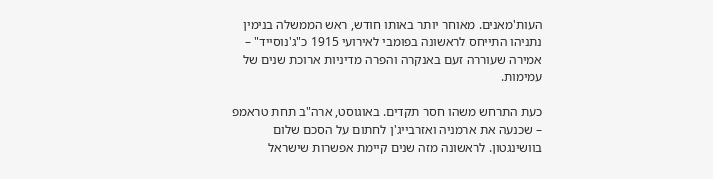העות'מאנים. מאוחר יותר באותו חודש, ראש הממשלה בנימין נתניהו התייחס לראשונה בפומבי לאירועי 1915 כ"ג'נוסייד" – אמירה שעוררה זעם באנקרה והפרה מדיניות ארוכת שנים של עמימות.

כעת התרחש משהו חסר תקדים. באוגוסט, ארה"ב תחת טראמפ – שכנעה את ארמניה ואזרבייג'ן לחתום על הסכם שלום בוושינגטון. לראשונה מזה שנים קיימת אפשרות שישראל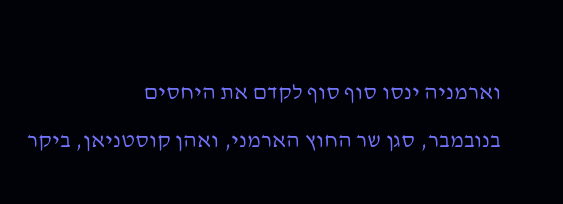וארמניה ינסו סוף סוף לקדם את היחסים

בנובמבר, סגן שר החוץ הארמני, ואהן קוסטניאן, ביקר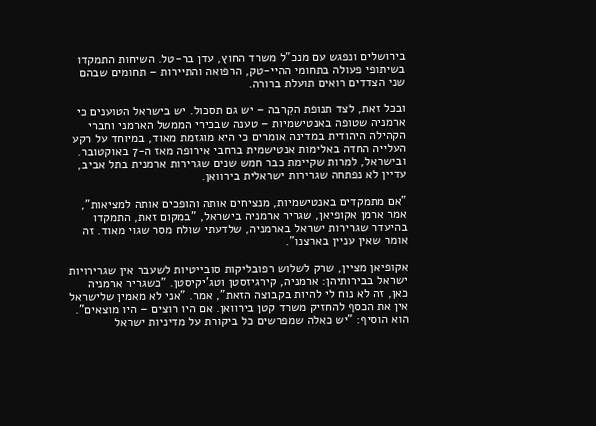בירושלים ונפגש עם מנכ"ל משרד החוץ, עדן בר-טל. השיחות התמקדו בשיתופי פעולה בתחומי ההיי-טק, הרפואה והתיירות – תחומים שבהם שני הצדדים רואים תועלת ברורה.

ובכל זאת, לצד תנופת הקִרבה – יש גם תסכול. יש בישראל הטוענים כי ארמניה שטופה באנטישמיות – טענה שבכירי הממשל הארמני וחברי הקהילה היהודית במדינה אומרים כי היא מוגזמת מאוד, במיוחד על רקע העלייה החדה באלימות אנטישמית ברחבי אירופה מאז ה-7 באוקטובר. ובישראל, למרות שקיימת כבר חמש שנים שגרירות ארמנית בתל אביב, עדיין לא נפתחה שגרירות ישראלית בירוואן.

"אם מתמקדים באנטישמיות, מנציחים אותה והופכים אותה למציאות", אמר ארמן אקופיאן, שגריר ארמניה בישראל, "במקום זאת, התמקדו בהיעדר שגרירות ישראל בארמניה, שלדעתי שולח מסר שגוי מאוד. זה אומר שאין עניין בארצנו".

אקופיאן מציין, שרק לשלוש רפובליקות סובייטיות לשעבר אין שגרירויות ישראל בבירותיהן: ארמניה, קירגיזסטן וטג'יקיסטן. "כשגריר ארמניה כאן, זה לא נוח לי להיות בקבוצה הזאת", אמר. "אני לא מאמין שלישראל אין את הכסף להחזיק משרד קטן בירוואן. אם היו רוצים – היו מוצאים". הוא הוסיף: "יש כאלה שמפרשים כל ביקורת על מדיניות ישראל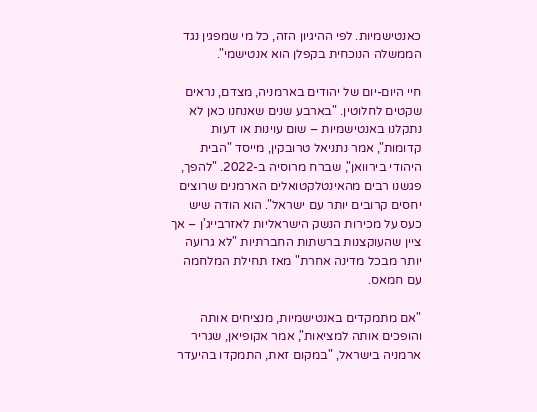כאנטישמיות. לפי ההיגיון הזה, כל מי שמפגין נגד הממשלה הנוכחית בקפלן הוא אנטישמי".

חיי היום-יום של יהודים בארמניה, מצדם, נראים שקטים לחלוטין. "בארבע שנים שאנחנו כאן לא נתקלנו באנטישמיות – שום עוינות או דעות קדומות", אמר נתניאל טרובקין, מייסד "הבית היהודי בירוואן", שברח מרוסיה ב-2022. "להפך, פגשנו רבים מהאינטלקטואלים הארמנים שרוצים יחסים קרובים יותר עם ישראל". הוא הודה שיש כעס על מכירות הנשק הישראליות לאזרבייג'ן – אך ציין שהעוקצנות ברשתות החברתיות "לא גרועה יותר מבכל מדינה אחרת" מאז תחילת המלחמה עם חמאס.

"אם מתמקדים באנטישמיות, מנציחים אותה והופכים אותה למציאות", אמר אקופיאן, שגריר ארמניה בישראל, "במקום זאת, התמקדו בהיעדר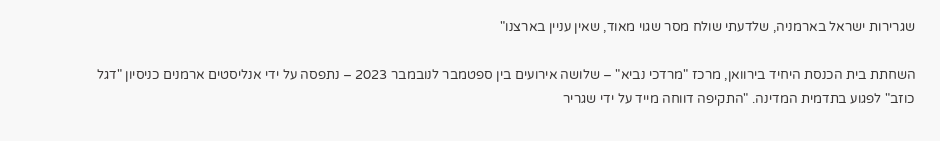שגרירות ישראל בארמניה, שלדעתי שולח מסר שגוי מאוד, שאין עניין בארצנו"

השחתת בית הכנסת היחיד בירוואן, מרכז "מרדכי נביא" – שלושה אירועים בין ספטמבר לנובמבר 2023 – נתפסה על ידי אנליסטים ארמנים כניסיון "דגל כוזב" לפגוע בתדמית המדינה. "התקיפה דווחה מייד על ידי שגריר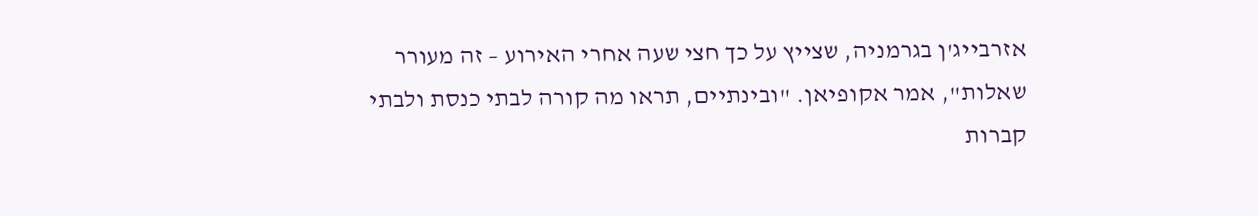אזרבייג'ן בגרמניה, שצייץ על כך חצי שעה אחרי האירוע – זה מעורר שאלות", אמר אקופיאן. "ובינתיים, תראו מה קורה לבתי כנסת ולבתי קברות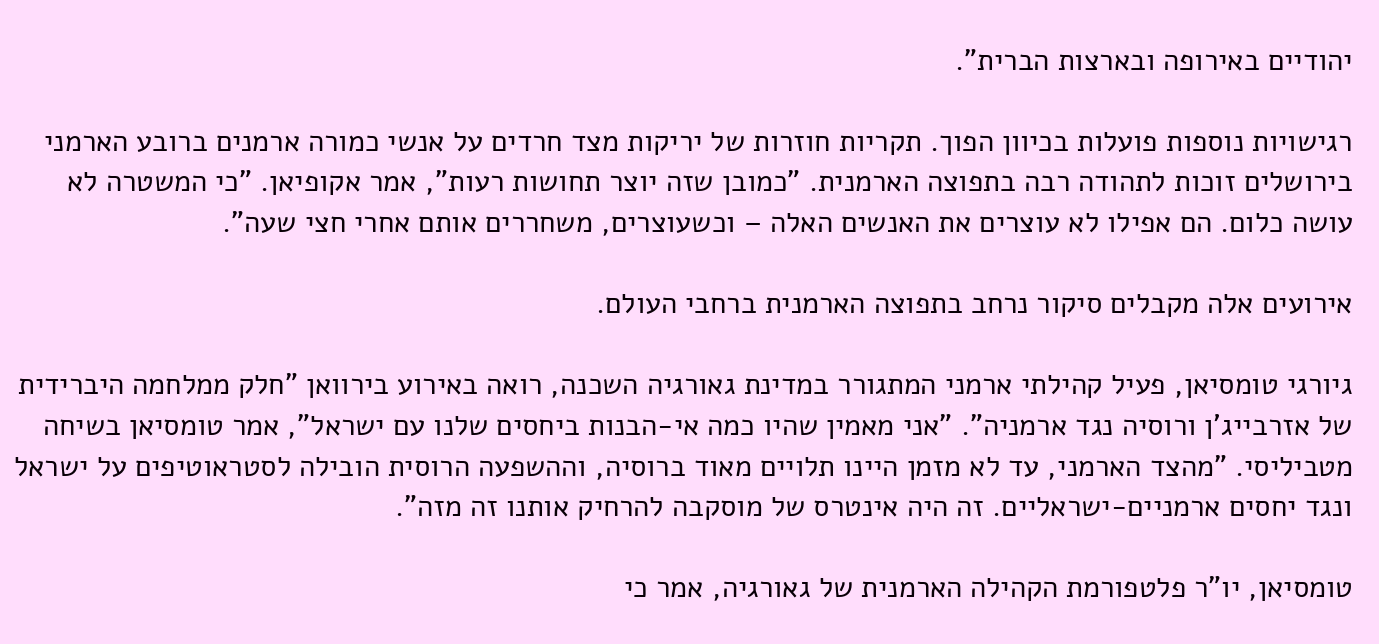יהודיים באירופה ובארצות הברית".

רגישויות נוספות פועלות בכיוון הפוך. תקריות חוזרות של יריקות מצד חרדים על אנשי כמורה ארמנים ברובע הארמני בירושלים זוכות לתהודה רבה בתפוצה הארמנית. "כמובן שזה יוצר תחושות רעות", אמר אקופיאן. "כי המשטרה לא עושה כלום. הם אפילו לא עוצרים את האנשים האלה – וכשעוצרים, משחררים אותם אחרי חצי שעה".

אירועים אלה מקבלים סיקור נרחב בתפוצה הארמנית ברחבי העולם.

גיורגי טומסיאן, פעיל קהילתי ארמני המתגורר במדינת גאורגיה השכנה, רואה באירוע בירוואן "חלק ממלחמה היברידית של אזרבייג'ן ורוסיה נגד ארמניה". "אני מאמין שהיו כמה אי-הבנות ביחסים שלנו עם ישראל", אמר טומסיאן בשיחה מטביליסי. "מהצד הארמני, עד לא מזמן היינו תלויים מאוד ברוסיה, וההשפעה הרוסית הובילה לסטראוטיפים על ישראל ונגד יחסים ארמניים-ישראליים. זה היה אינטרס של מוסקבה להרחיק אותנו זה מזה".

טומסיאן, יו"ר פלטפורמת הקהילה הארמנית של גאורגיה, אמר כי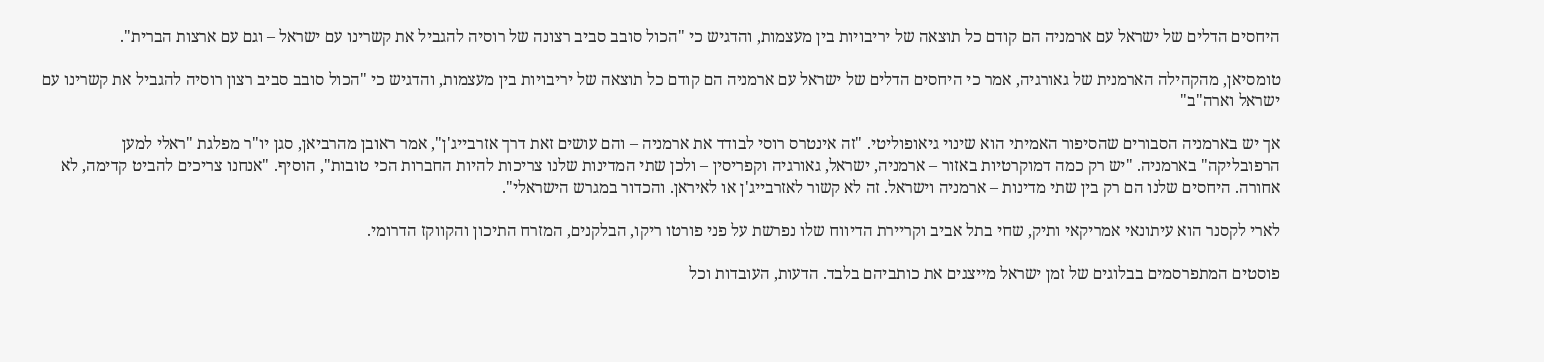היחסים הדלים של ישראל עם ארמניה הם קודם כל תוצאה של יריבויות בין מעצמות, והדגיש כי "הכול סובב סביב רצונה של רוסיה להגביל את קשרינו עם ישראל – וגם עם ארצות הברית".

טומסיאן, מהקהילה הארמנית של גאורגיה, אמר כי היחסים הדלים של ישראל עם ארמניה הם קודם כל תוצאה של יריבויות בין מעצמות, והדגיש כי "הכול סובב סביב רצון רוסיה להגביל את קשרינו עם ישראל וארה"ב"

אך יש בארמניה הסבורים שהסיפור האמיתי הוא שינוי גיאופוליטי. "זה אינטרס רוסי לבודד את ארמניה – והם עושים זאת דרך אזרבייג'ן", אמר ראובן מהרביאן, סגן יו"ר מפלגת "ראלי למען הרפובליקה" בארמניה. "יש רק כמה דמוקרטיות באזור – ארמניה, ישראל, גאורגיה וקפריסין – ולכן שתי המדינות שלנו צריכות להיות החברות הכי טובות", הוסיף. "אנחנו צריכים להביט קדימה, לא אחורה. היחסים שלנו הם רק בין שתי מדינות – ארמניה וישראל. זה לא קשור לאזרבייג'ן או לאיראן. והכדור במגרש הישראלי".

לארי לקסנר הוא עיתונאי אמריקאי ותיק, שחי בתל אביב וקריירת הדיווח שלו נפרשת על פני פורטו ריקו, הבלקנים, המזרח התיכון והקווקז הדרומי.

פוסטים המתפרסמים בבלוגים של זמן ישראל מייצגים את כותביהם בלבד. הדעות, העובדות וכל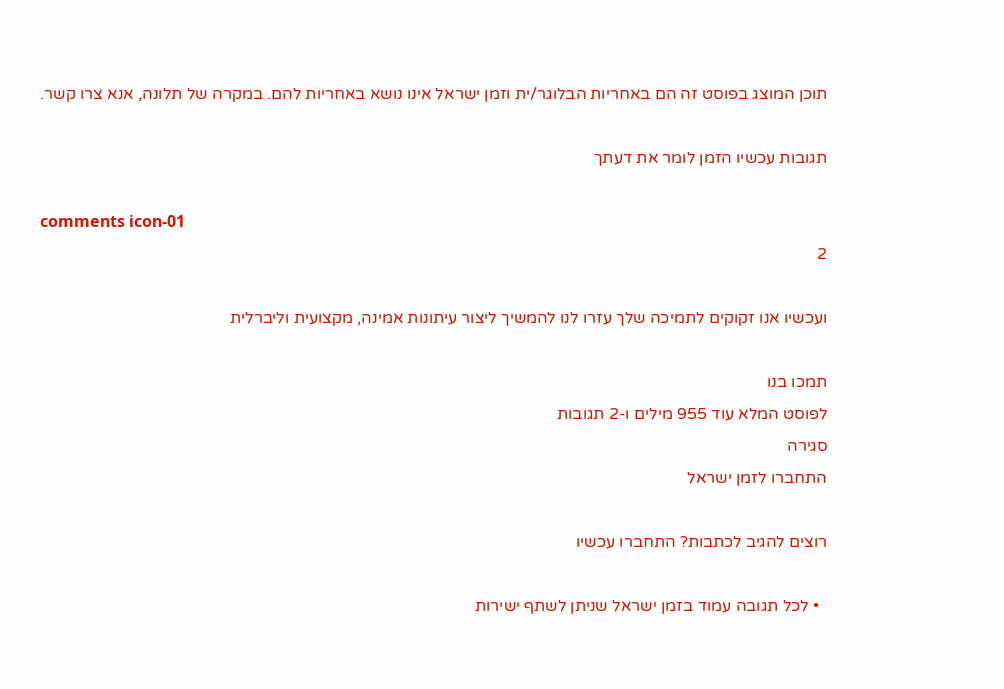תוכן המוצג בפוסט זה הם באחריות הבלוגר/ית וזמן ישראל אינו נושא באחריות להם. במקרה של תלונה, אנא צרו קשר.

תגובות עכשיו הזמן לומר את דעתך

comments icon-01
2

ועכשיו אנו זקוקים לתמיכה שלך עזרו לנו להמשיך ליצור עיתונות אמינה, מקצועית וליברלית

תמכו בנו
לפוסט המלא עוד 955 מילים ו-2 תגובות
סגירה
התחברו לזמן ישראל

רוצים להגיב לכתבות? התחברו עכשיו

  • לכל תגובה עמוד בזמן ישראל שניתן לשתף ישירות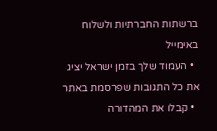ברשתות החברתיות ולשלוח באימייל
  • העמוד שלך בזמן ישראל יציג את כל התגובות שפרסמת באתר
  • קבלו את המהדורה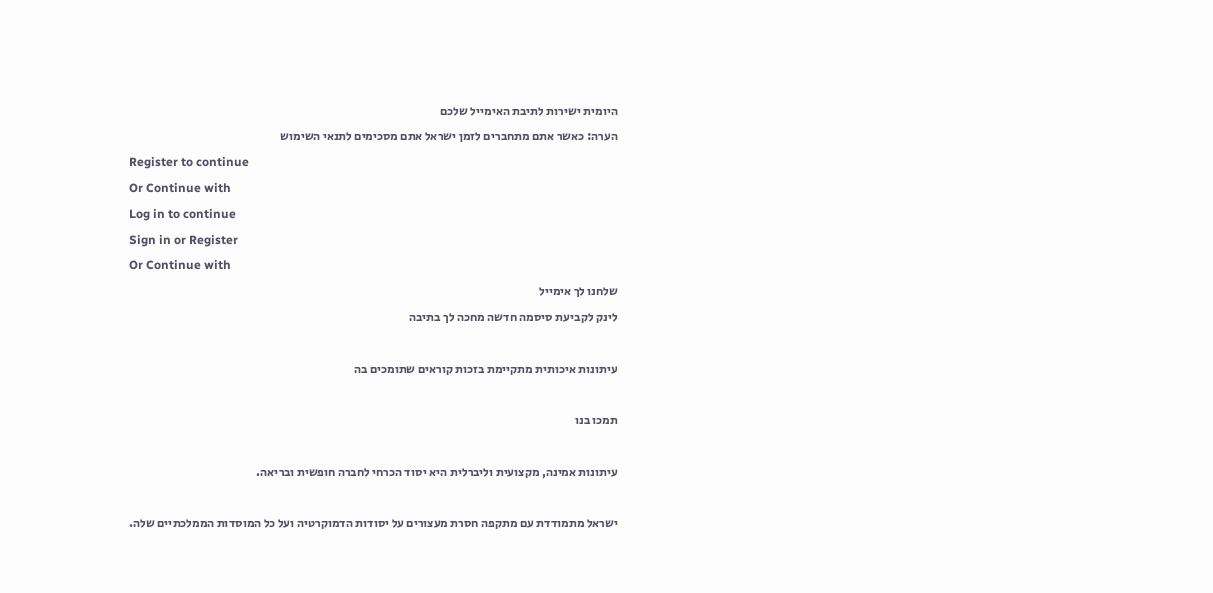היומית ישירות לתיבת האימייל שלכם
הערה: כאשר אתם מתחברים לזמן ישראל אתם מסכימים לתנאי השימוש
Register to continue
Or Continue with
Log in to continue
Sign in or Register
Or Continue with
שלחנו לך אימייל
לינק לקביעת סיסמה חדשה מחכה לך בתיבה

עיתונות איכותית מתקיימת בזכות קוראים שתומכים בה

תמכו בנו

עיתונות אמינה, מקצועית וליברלית היא יסוד הכרחי לחברה חופשית ובריאה.

ישראל מתמודדת עם מתקפה חסרת מעצורים על יסודות הדמוקרטיה ועל כל המוסדות הממלכתיים שלה.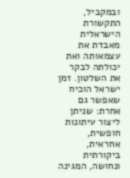ובמקביל, התקשורת הישראלית מאבדת את עצמאותה ואת יכולתה לבקר את השלטון. זמן ישראל הוכיח שאפשר גם אחרת: שניתן ליצור עיתונות חופשית, אחראית, ביקורתית ונחושה, המגינה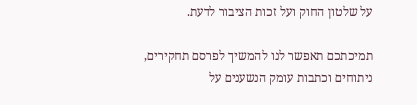על שלטון החוק ועל זכות הציבור לדעת.

תמיכתכם תאפשר לנו להמשיך לפרסם תחקירים, ניתוחים וכתבות עומק הנשענים על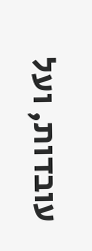עובדות, ועל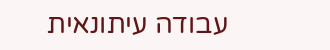עבודה עיתונאית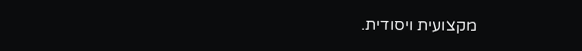מקצועית ויסודית.